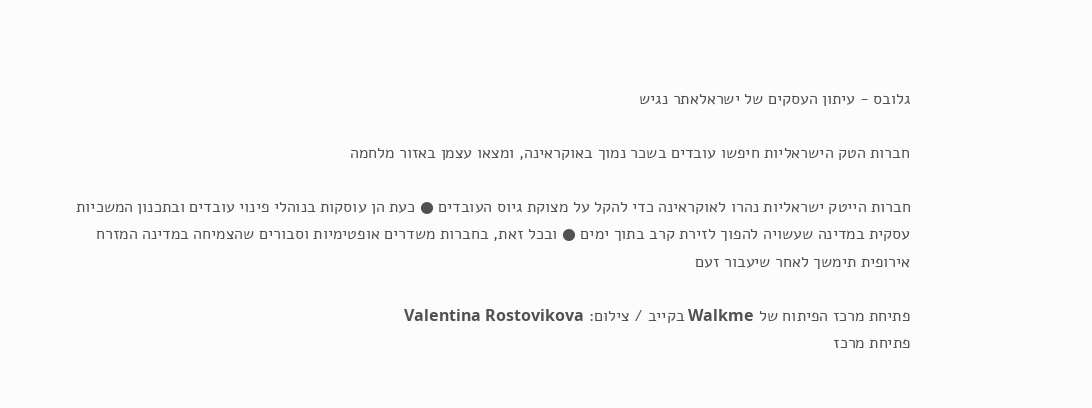גלובס - עיתון העסקים של ישראלאתר נגיש

חברות הטק הישראליות חיפשו עובדים בשכר נמוך באוקראינה, ומצאו עצמן באזור מלחמה

חברות הייטק ישראליות נהרו לאוקראינה כדי להקל על מצוקת גיוס העובדים ● כעת הן עוסקות בנוהלי פינוי עובדים ובתכנון המשכיות עסקית במדינה שעשויה להפוך לזירת קרב בתוך ימים ● ובכל זאת, בחברות משדרים אופטימיות וסבורים שהצמיחה במדינה המזרח אירופית תימשך לאחר שיעבור זעם

פתיחת מרכז הפיתוח של Walkme בקייב / צילום: Valentina Rostovikova
פתיחת מרכז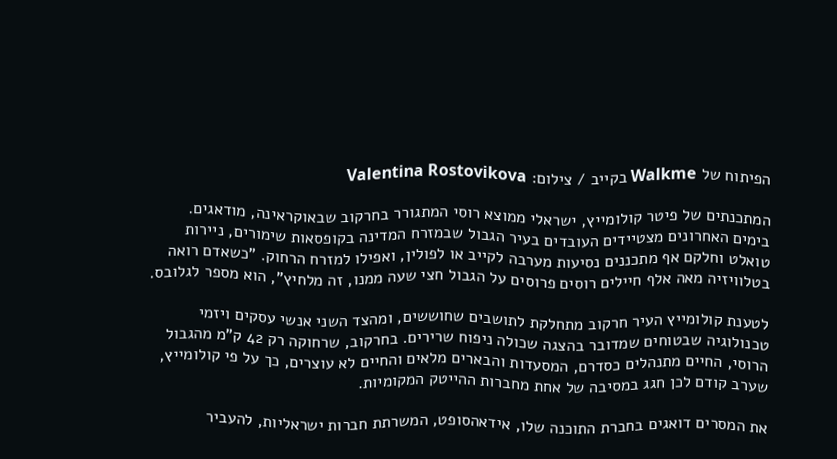הפיתוח של Walkme בקייב / צילום: Valentina Rostovikova

המתכנתים של פיטר קולומייץ, ישראלי ממוצא רוסי המתגורר בחרקוב שבאוקראינה, מודאגים. בימים האחרונים מצטיידים העובדים בעיר הגבול שבמזרח המדינה בקופסאות שימורים, ניירות טואלט וחלקם אף מתכננים נסיעות מערבה לקייב או לפולין, ואפילו למזרח הרחוק. "כשאדם רואה בטלוויזיה מאה אלף חיילים רוסים פרוסים על הגבול חצי שעה ממנו, זה מלחיץ", הוא מספר לגלובס.

לטענת קולומייץ העיר חרקוב מתחלקת לתושבים שחוששים, ומהצד השני אנשי עסקים ויזמי טכנולוגיה שבטוחים שמדובר בהצגה שכולה ניפוח שרירים. בחרקוב, שרחוקה רק 42 ק"מ מהגבול הרוסי, החיים מתנהלים כסדרם, המסעדות והבארים מלאים והחיים לא עוצרים, כך על פי קולומייץ, שערב קודם לכן חגג במסיבה של אחת מחברות ההייטק המקומיות.

את המסרים דואגים בחברת התוכנה שלו, אידאהסופט, המשרתת חברות ישראליות, להעביר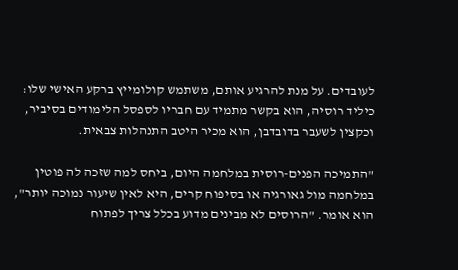לעובדים. על מנת להרגיע אותם, משתמש קולומייץ ברקע האישי שלו: כיליד רוסיה, הוא בקשר מתמיד עם חבריו לספסל הלימודים בסיביר, וכקצין לשעבר בדובדבן, הוא מכיר היטב התנהלות צבאית.

"התמיכה הפנים-רוסית במלחמה היום, ביחס למה שזכה לה פוטין במלחמה מול גאורגיה או בסיפוח קרים, היא לאין שיעור נמוכה יותר", הוא אומר. "הרוסים לא מבינים מדוע בכלל צריך לפתוח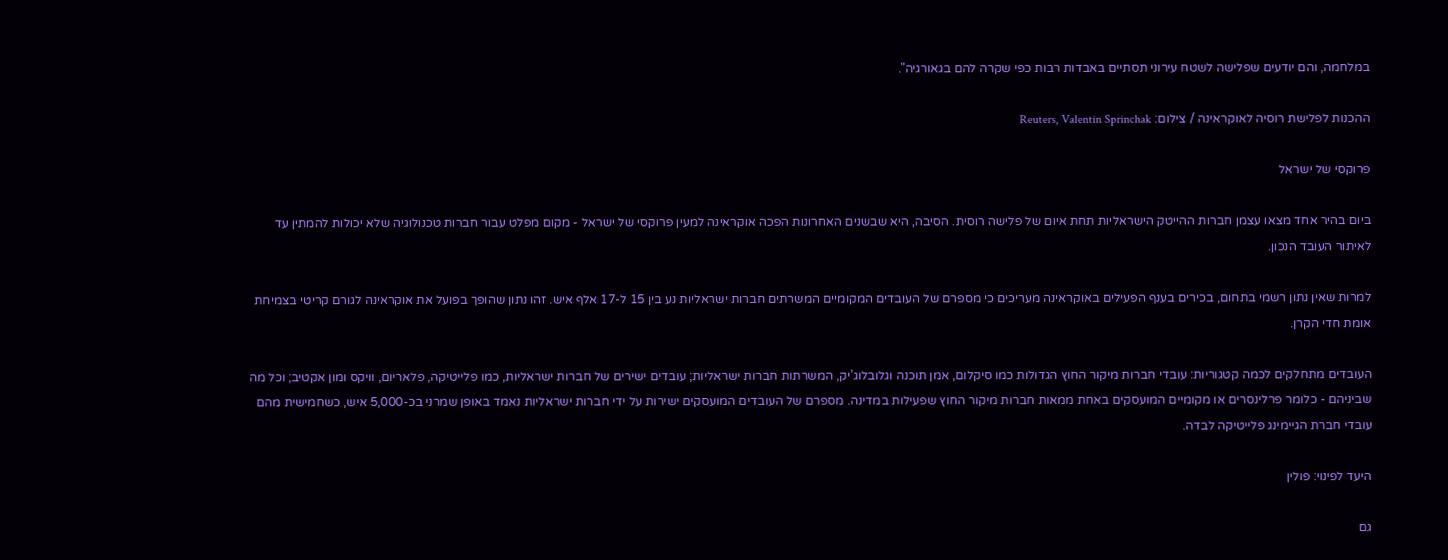במלחמה, והם יודעים שפלישה לשטח עירוני תסתיים באבדות רבות כפי שקרה להם בגאורגיה".

ההכנות לפלישת רוסיה לאוקראינה / צילום: Reuters, Valentin Sprinchak

פרוקסי של ישראל

ביום בהיר אחד מצאו עצמן חברות ההייטק הישראליות תחת איום של פלישה רוסית. הסיבה, היא שבשנים האחרונות הפכה אוקראינה למעין פרוקסי של ישראל - מקום מפלט עבור חברות טכנולוגיה שלא יכולות להמתין עד לאיתור העובד הנכון.

למרות שאין נתון רשמי בתחום, בכירים בענף הפעילים באוקראינה מעריכים כי מספרם של העובדים המקומיים המשרתים חברות ישראליות נע בין 15 ל-17 אלף איש. זהו נתון שהופך בפועל את אוקראינה לגורם קריטי בצמיחת אומת חדי הקרן.

העובדים מתחלקים לכמה קטגוריות: עובדי חברות מיקור החוץ הגדולות כמו סיקלום, אמן תוכנה וגלובלוג’יק, המשרתות חברות ישראליות; עובדים ישירים של חברות ישראליות, כמו פלייטיקה, פלאריום, וויקס ומון אקטיב; וכל מה שביניהם - כלומר פרלינסרים או מקומיים המועסקים באחת ממאות חברות מיקור החוץ שפעילות במדינה. מספרם של העובדים המועסקים ישירות על ידי חברות ישראליות נאמד באופן שמרני בכ-5,000 איש, כשחמישית מהם עובדי חברת הגיימינג פלייטיקה לבדה.

היעד לפינוי: פולין

גם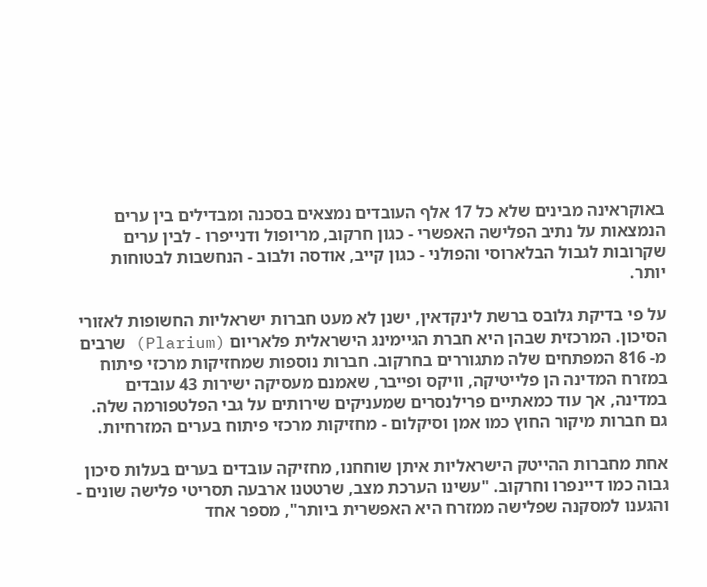באוקראינה מבינים שלא כל 17 אלף העובדים נמצאים בסכנה ומבדילים בין ערים הנמצאות על נתיב הפלישה האפשרי - כגון חרקוב, מריופול ודנייפרו - לבין ערים שקרובות לגבול הבלארוסי והפולני - כגון קייב, אודסה ולבוב - הנחשבות לבטוחות יותר.

על פי בדיקת גלובס ברשת לינקדאין, ישנן לא מעט חברות ישראליות החשופות לאזורי הסיכון. המרכזית שבהן היא חברת הגיימינג הישראלית פלאריום (Plarium) שרבים מ- 816 המפתחים שלה מתגוררים בחרקוב. חברות נוספות שמחזיקות מרכזי פיתוח במזרח המדינה הן פלייטיקה, וויקס ופייבר, שאמנם מעסיקה ישירות 43 עובדים במדינה, אך עוד כמאתיים פרילנסרים שמעניקים שירותים על גבי הפלטפורמה שלה. גם חברות מיקור החוץ כמו אמן וסיקלום - מחזיקות מרכזי פיתוח בערים המזרחיות.

אחת מחברות ההייטק הישראליות איתן שוחחנו, מחזיקה עובדים בערים בעלות סיכון גבוה כמו דיינפרו וחרקוב. "עשינו הערכת מצב, שרטטנו ארבעה תסריטי פלישה שונים - והגענו למסקנה שפלישה ממזרח היא האפשרית ביותר", מספר אחד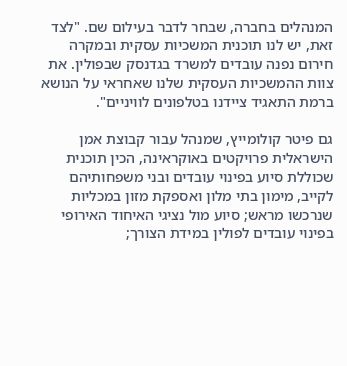המנהלים בחברה, שבחר לדבר בעילום שם. "לצד זאת, יש לנו תוכנית המשכיות עסקית ובמקרה חירום נפנה עובדים למשרד בגדנסק שבפולין. את צוות ההמשכיות העסקית שלנו שאחראי על הנושא ברמת התאגיד ציידנו בטלפונים לוויניים".

גם פיטר קולומייץ, שמנהל עבור קבוצת אמן הישראלית פרויקטים באוקראינה, הכין תוכנית שכוללת סיוע בפינוי עובדים ובני משפחותיהם לקייב, מימון בתי מלון ואספקת מזון במכליות שנרכשו מראש; סיוע מול נציגי האיחוד האירופי בפינוי עובדים לפולין במידת הצורך;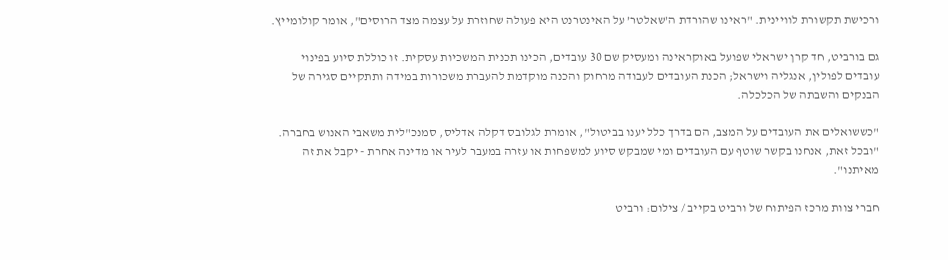ורכישת תקשורת לוויינית. "ראינו שהורדת ה’שאלטר’ על האינטרנט היא פעולה שחוזרת על עצמה מצד הרוסים", אומר קולומייץ.

גם בורביט, חד קרן ישראלי שפועל באוקראינה ומעסיק שם 30 עובדים, הכינו תכנית המשכיות עסקית. זו כוללת סיוע בפינוי עובדים לפולין, אנגליה וישראל; הכנת העובדים לעבודה מרחוק והכנה מוקדמת להעברת משכורות במידה ותתקיים סגירה של הבנקים והשבתה של הכלכלה.

"כששואלים את העובדים על המצב, הם בדרך כלל יענו בביטול", אומרת לגלובס דקלה אדליס, סמנכ"לית משאבי האנוש בחברה. "ובכל זאת, אנחנו בקשר שוטף עם העובדים ומי שמבקש סיוע למשפחות או עזרה במעבר לעיר או מדינה אחרת - יקבל את זה מאיתנו".

חברי צוות מרכז הפיתוח של ורביט בקייב / צילום: ורביט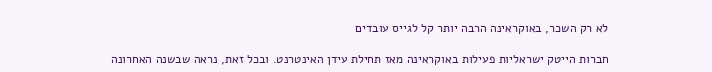לא רק השכר, באוקראינה הרבה יותר קל לגייס עובדים

חברות הייטק ישראליות פעילות באוקראינה מאז תחילת עידן האינטרנט. ובכל זאת, נראה שבשנה האחרונה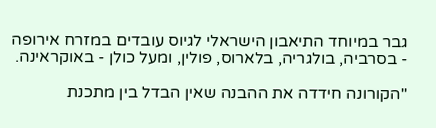גבר במיוחד התיאבון הישראלי לגיוס עובדים במזרח אירופה - בסרביה, בולגריה, בלארוס, פולין, ומעל כולן - באוקראינה.

"הקורונה חידדה את ההבנה שאין הבדל בין מתכנת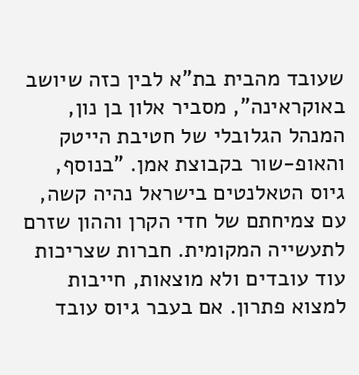שעובד מהבית בת"א לבין כזה שיושב באוקראינה", מסביר אלון בן נון, המנהל הגלובלי של חטיבת הייטק והאופ-שור בקבוצת אמן. "בנוסף, גיוס הטאלנטים בישראל נהיה קשה, עם צמיחתם של חדי הקרן וההון שזרם לתעשייה המקומית. חברות שצריכות עוד עובדים ולא מוצאות, חייבות למצוא פתרון. אם בעבר גיוס עובד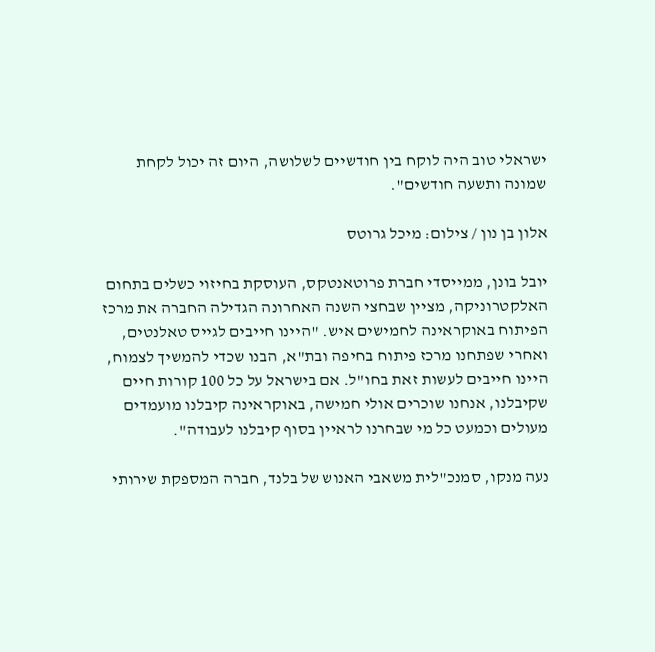ישראלי טוב היה לוקח בין חודשיים לשלושה, היום זה יכול לקחת שמונה ותשעה חודשים".

אלון בן נון / צילום: מיכל גרוטס

יובל בונן, ממייסדי חברת פרוטאנטקס, העוסקת בחיזוי כשלים בתחום האלקטרוניקה, מציין שבחצי השנה האחרונה הגדילה החברה את מרכז הפיתוח באוקראינה לחמישים איש. "היינו חייבים לגייס טאלנטים, ואחרי שפתחנו מרכז פיתוח בחיפה ובת"א, הבנו שכדי להמשיך לצמוח, היינו חייבים לעשות זאת בחו"ל. אם בישראל על כל 100 קורות חיים שקיבלנו, אנחנו שוכרים אולי חמישה, באוקראינה קיבלנו מועמדים מעולים וכמעט כל מי שבחרנו לראיין בסוף קיבלנו לעבודה".

נעה מנקו, סמנכ"לית משאבי האנוש של בלנד, חברה המספקת שירותי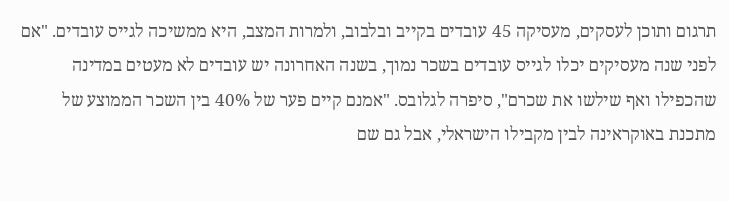תרגום ותוכן לעסקים, מעסיקה 45 עובדים בקייב ובלבוב, ולמרות המצב, היא ממשיכה לגייס עובדים. "אם לפני שנה מעסיקים יכלו לגייס עובדים בשכר נמוך, בשנה האחרונה יש עובדים לא מעטים במדינה שהכפילו ואף שילשו את שכרם", סיפרה לגלובס. "אמנם קיים פער של 40% בין השכר הממוצע של מתכנת באוקראינה לבין מקבילו הישראלי, אבל גם שם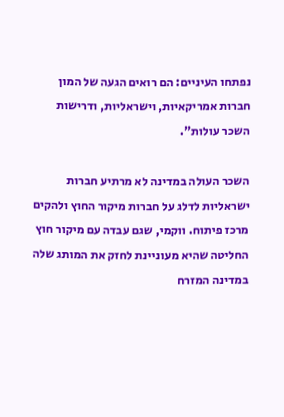נפתחו העיניים: הם רואים הגעה של המון חברות אמריקאיות, וישראליות, ודרישות השכר עולות".

השכר העולה במדינה לא מרתיע חברות ישראליות לדלג על חברות מיקור החוץ ולהקים מרכז פיתוח. ווקמי, שגם עבדה עם מיקור חוץ החליטה שהיא מעוניינת לחזק את המותג שלה במדינה המזרח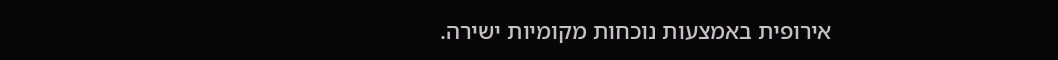אירופית באמצעות נוכחות מקומיות ישירה.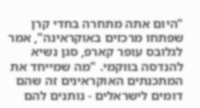"היום אתה מתחרה בחדי קרן שפתחו מרכזים באוקראינה", אמר לגלובס עופר קארפ, סגן נשיא להנדסה בווקמי. "מה שמייחד את המתכנתים האוקראינים זה שהם דומים לישראלים - נותנים להם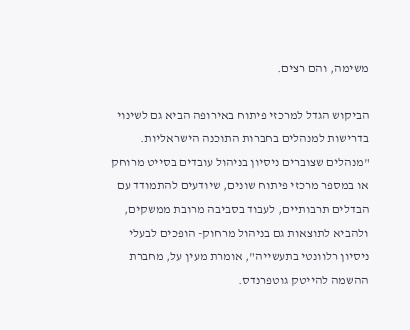משימה, והם רצים.

הביקוש הגדל למרכזי פיתוח באירופה הביא גם לשינוי בדרישות למנהלים בחברות התוכנה הישראליות. "מנהלים שצוברים ניסיון בניהול עובדים בסייט מרוחק או במספר מרכזי פיתוח שונים, שיודעים להתמודד עם הבדלים תרבותיים, לעבוד בסביבה מרובת ממשקים, ולהביא לתוצאות גם בניהול מרחוק- הופכים לבעלי ניסיון רלוונטי בתעשייה", אומרת מעין על, מחברת ההשמה להייטק גוטפרנדס.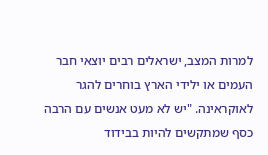למרות המצב, ישראלים רבים יוצאי חבר העמים או ילידי הארץ בוחרים להגר לאוקראינה. "יש לא מעט אנשים עם הרבה כסף שמתקשים להיות בבידוד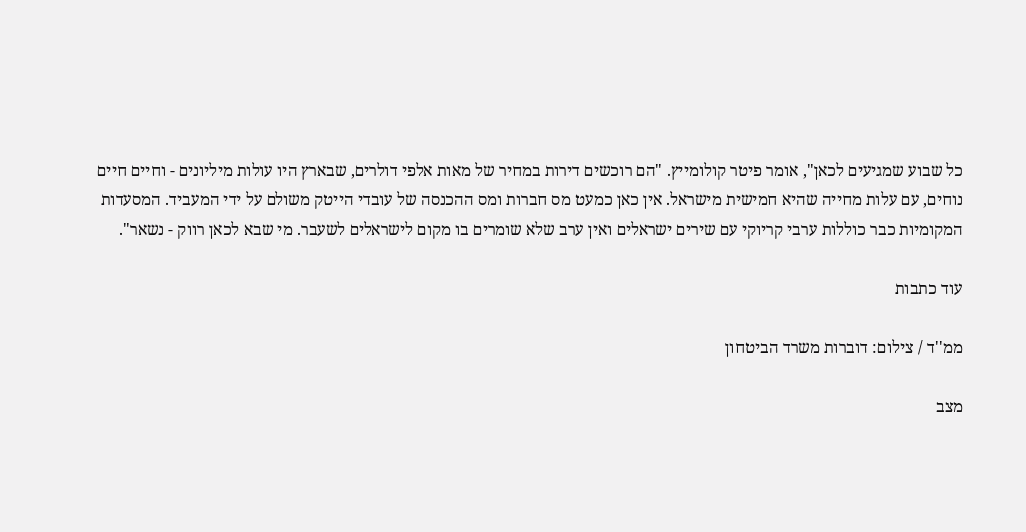כל שבוע שמגיעים לכאן", אומר פיטר קולומייץ. "הם רוכשים דירות במחיר של מאות אלפי דולרים, שבארץ היו עולות מיליונים - וחיים חיים נוחים, עם עלות מחייה שהיא חמישית מישראל. אין כאן כמעט מס חברות ומס ההכנסה של עובדי הייטק משולם על ידי המעביד. המסעדות המקומיות כבר כוללות ערבי קריוקי עם שירים ישראלים ואין ערב שלא שומרים בו מקום לישראלים לשעבר. מי שבא לכאן רווק - נשאר".

עוד כתבות

ממ''ד / צילום: דוברות משרד הביטחון

מצב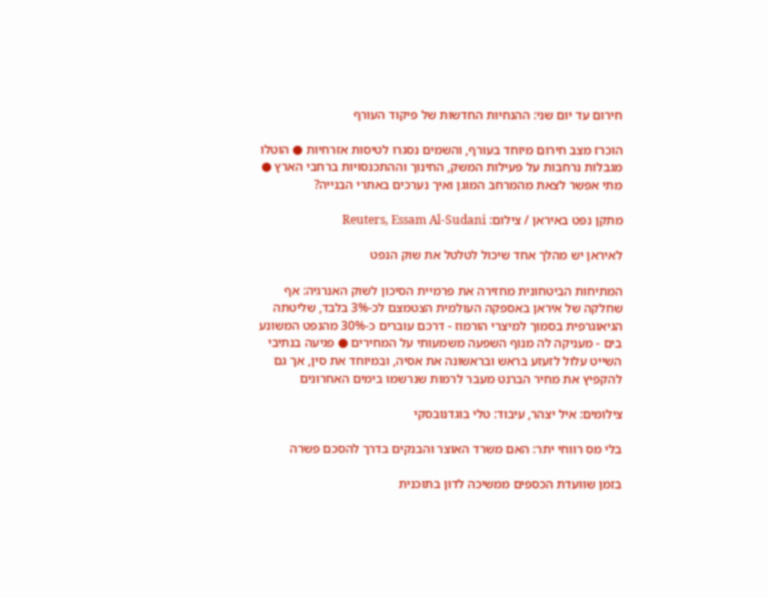חירום עד יום שני: ההנחיות החדשות של פיקוד העורף

הוכרז מצב חירום מיוחד בעורף, והשמים נסגרו לטיסות אזרחיות ● הוטלו מגבלות נרחבות על פעילות המשק, החינוך וההתכנסויות ברחבי הארץ ● מתי אפשר לצאת מהמרחב המוגן ואיך נערכים באתרי הבנייה?

מתקן נפט באיראן / צילום: Reuters, Essam Al-Sudani

לאיראן יש מהלך אחד שיכול לטלטל את שוק הנפט

המתיחות הביטחונית מחזירה את פרמיית הסיכון לשוק האנרגיה: אף שחלקה של איראן באספקה העולמית הצטמצם לכ-3% בלבד, שליטתה הגיאוגרפית בסמוך למיצרי הורמוז - דרכם עוברים כ-30% מהנפט המשונע בים - מעניקה לה מנוף השפעה משמעותי על המחירים ● פגיעה בנתיבי השייט עלול לזעזע בראש ובראשונה את אסיה, ובמיוחד את סין, אך גם להקפיץ את מחיר הברנט מעבר לרמות שנרשמו בימים האחרונים

צילומים: איל יצהר, עיבוד: טלי בוגדנובסקי

בלי מס רווחי יתר: האם משרד האוצר והבנקים בדרך להסכם פשרה

בזמן שוועדת הכספים ממשיכה לדון בתוכנית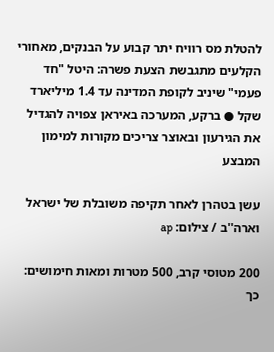להטלת מס רוויח יתר קבוע על הבנקים, מאחורי הקלעים מתגבשת הצעת פשרה: היטל "חד פעמי" שיניב לקופת המדינה עד 1.4 מיליארד שקל ● ברקע, המערכה באיראן צפויה להגדיל את הגירעון ובאוצר צריכים מקורות למימון המבצע

עשן בטהרן לאחר תקיפה משובלת של ישראל וארה''ב / צילום: ap

200 מטוסי קרב, 500 מטרות ומאות חימושים: כך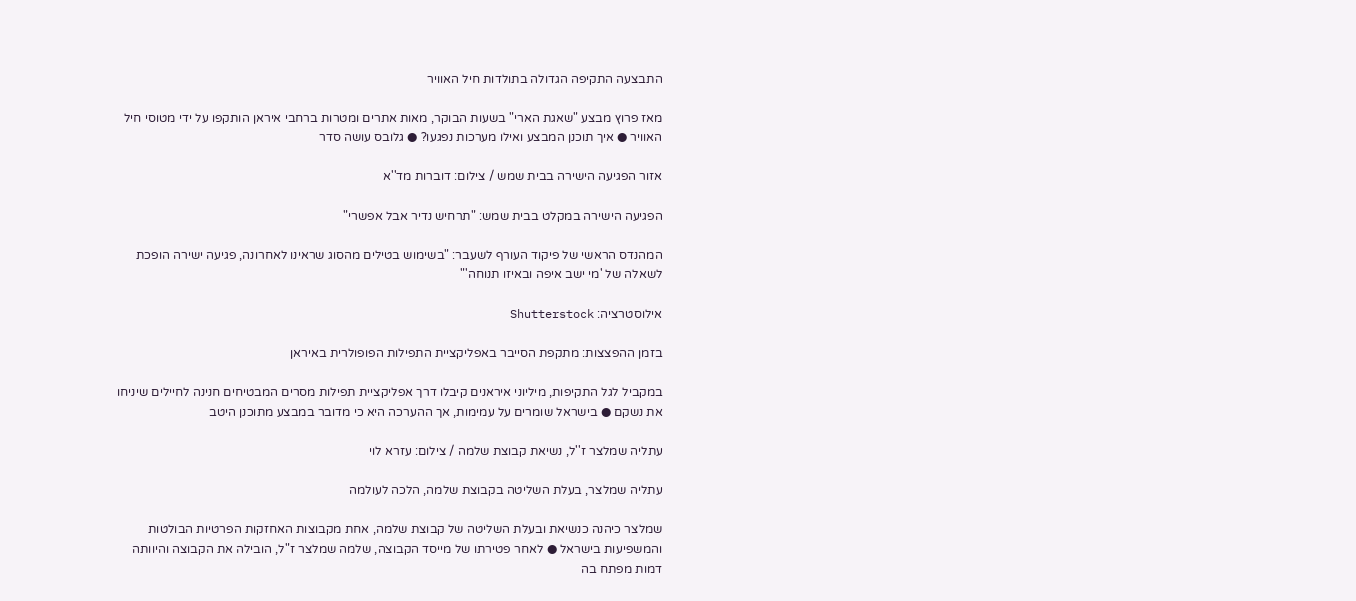התבצעה התקיפה הגדולה בתולדות חיל האוויר

מאז פרוץ מבצע "שאגת הארי" בשעות הבוקר, מאות אתרים ומטרות ברחבי איראן הותקפו על ידי מטוסי חיל האוויר ● איך תוכנן המבצע ואילו מערכות נפגעו? ● גלובס עושה סדר

אזור הפגיעה הישירה בבית שמש / צילום: דוברות מד''א

הפגיעה הישירה במקלט בבית שמש: "תרחיש נדיר אבל אפשרי"

המהנדס הראשי של פיקוד העורף לשעבר: "בשימוש בטילים מהסוג שראינו לאחרונה, פגיעה ישירה הופכת לשאלה של 'מי ישב איפה ובאיזו תנוחה'"

אילוסטרציה: Shutterstock

בזמן ההפצצות: מתקפת הסייבר באפליקציית התפילות הפופולרית באיראן

במקביל לגל התקיפות, מיליוני איראנים קיבלו דרך אפליקציית תפילות מסרים המבטיחים חנינה לחיילים שיניחו את נשקם ● בישראל שומרים על עמימות, אך ההערכה היא כי מדובר במבצע מתוכנן היטב

עתליה שמלצר ז''ל, נשיאת קבוצת שלמה / צילום: עזרא לוי

עתליה שמלצר, בעלת השליטה בקבוצת שלמה, הלכה לעולמה

שמלצר כיהנה כנשיאת ובעלת השליטה של קבוצת שלמה, אחת מקבוצות האחזקות הפרטיות הבולטות והמשפיעות בישראל ● לאחר פטירתו של מייסד הקבוצה, שלמה שמלצר ז"ל, הובילה את הקבוצה והיוותה דמות מפתח בה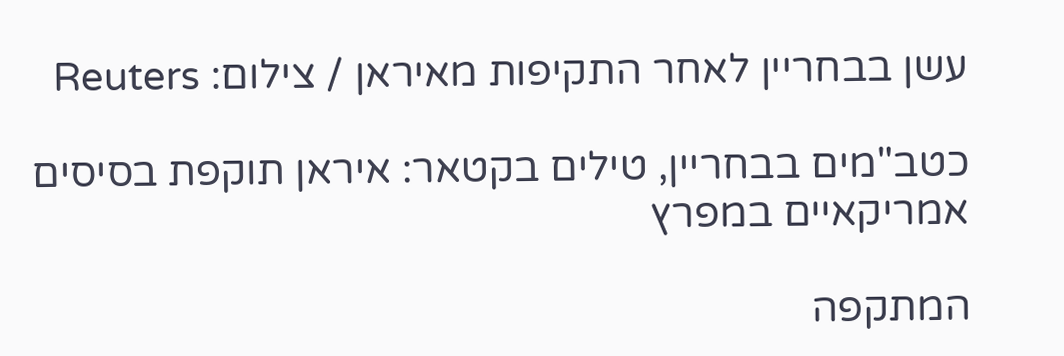עשן בבחריין לאחר התקיפות מאיראן / צילום: Reuters

כטב"מים בבחריין, טילים בקטאר: איראן תוקפת בסיסים אמריקאיים במפרץ

המתקפה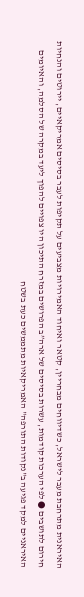האיראנית מתרחבת מעבר לישראל, כשדיווחים מבחריין, קטאר ואיחוד האמירויות מצביעים על תקיפות לעבר בסיסים אמריקאיים, יירוטים והנחיות חירום לתושבים ● לפי הערכות קודמות, עשרות בסיסים של ארה”ב הפרושים במזרח התיכון היו צפויים להפוך ליעד במקרה של הסלמה, והאיומים האיראניים למקד פגיעה ב"נקודות התורפה" האמריקאיות מתממשים כעת בשטח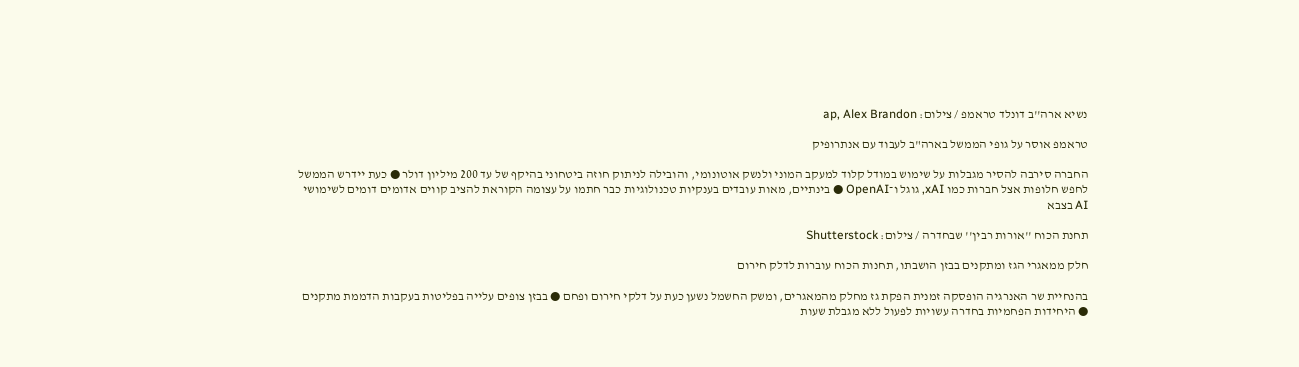נשיא ארה''ב דונלד טראמפ / צילום: ap, Alex Brandon

טראמפ אוסר על גופי הממשל בארה"ב לעבוד עם אנתרופיק

החברה סירבה להסיר מגבלות על שימוש במודל קלוד למעקב המוני ולנשק אוטונומי, והובילה לניתוק חוזה ביטחוני בהיקף של עד 200 מיליון דולר ● כעת יידרש הממשל לחפש חלופות אצל חברות כמו xAI, גוגל ו־OpenAI ● בינתיים, מאות עובדים בענקיות טכנולוגיות כבר חתמו על עצומה הקוראת להציב קווים אדומים דומים לשימושי AI בצבא

תחנת הכוח ''אורות רבין'' שבחדרה / צילום: Shutterstock

חלק ממאגרי הגז ומתקנים בבזן הושבתו, תחנות הכוח עוברות לדלק חירום

בהנחיית שר האנרגיה הופסקה זמנית הפקת גז מחלק מהמאגרים, ומשק החשמל נשען כעת על דלקי חירום ופחם ● בבזן צופים עלייה בפליטות בעקבות הדממת מתקנים ● היחידות הפחמיות בחדרה עשויות לפעול ללא מגבלת שעות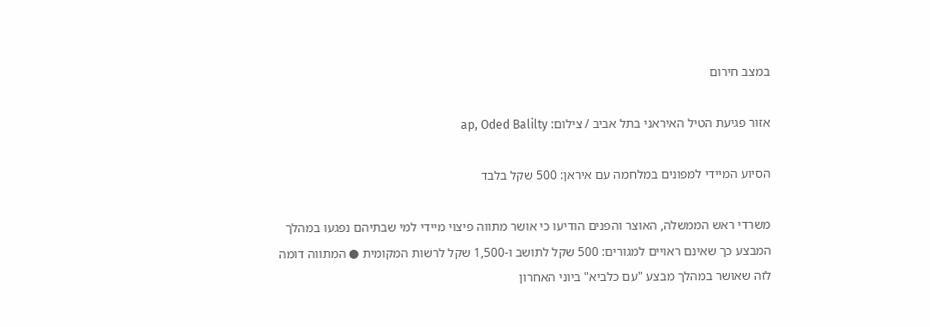במצב חירום

אזור פגיעת הטיל האיראני בתל אביב / צילום: ap, Oded Balilty

הסיוע המיידי למפונים במלחמה עם איראן: 500 שקל בלבד

משרדי ראש הממשלה, האוצר והפנים הודיעו כי אושר מתווה פיצוי מיידי למי שבתיהם נפגעו במהלך המבצע כך שאינם ראויים למגורים: 500 שקל לתושב ו-1,500 שקל לרשות המקומית ● המתווה דומה לזה שאושר במהלך מבצע "עם כלביא" ביוני האחרון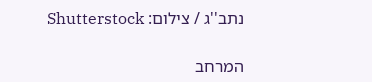נתב''ג / צילום: Shutterstock

המרחב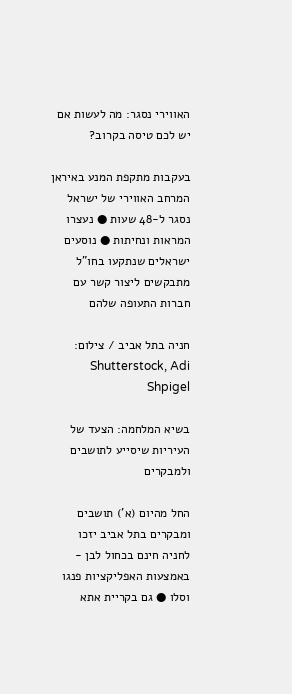האווירי נסגר: מה לעשות אם יש לכם טיסה בקרוב?

בעקבות מתקפת המנע באיראן המרחב האווירי של ישראל נסגר ל-48 שעות ● נעצרו המראות ונחיתות ● נוסעים ישראלים שנתקעו בחו"ל מתבקשים ליצור קשר עם חברות התעופה שלהם

חניה בתל אביב / צילום: Shutterstock, Adi Shpigel

בשיא המלחמה: הצעד של העיריות שיסייע לתושבים ולמבקרים

החל מהיום (א') תושבים ומבקרים בתל אביב יזכו לחניה חינם בכחול לבן - באמצעות האפליקציות פנגו וסלו ● גם בקריית אתא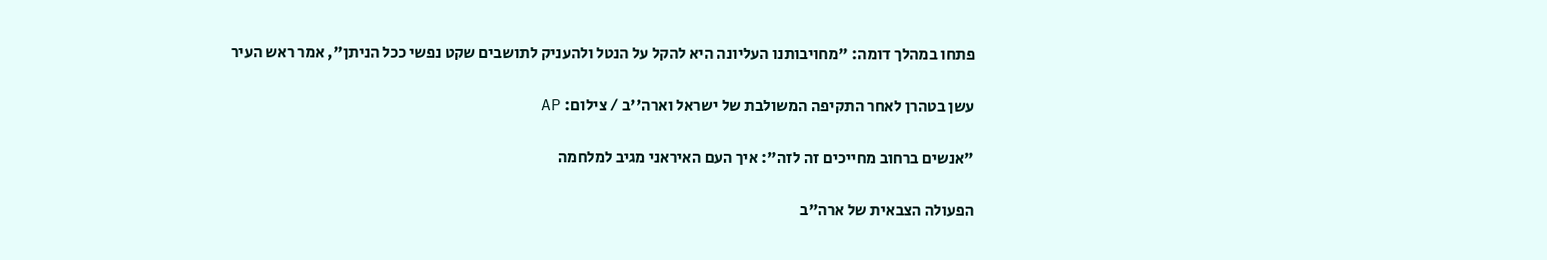פתחו במהלך דומה: "מחויבותנו העליונה היא להקל על הנטל ולהעניק לתושבים שקט נפשי ככל הניתן", אמר ראש העיר

עשן בטהרן לאחר התקיפה המשולבת של ישראל וארה''ב / צילום: AP

"אנשים ברחוב מחייכים זה לזה": איך העם האיראני מגיב למלחמה

הפעולה הצבאית של ארה"ב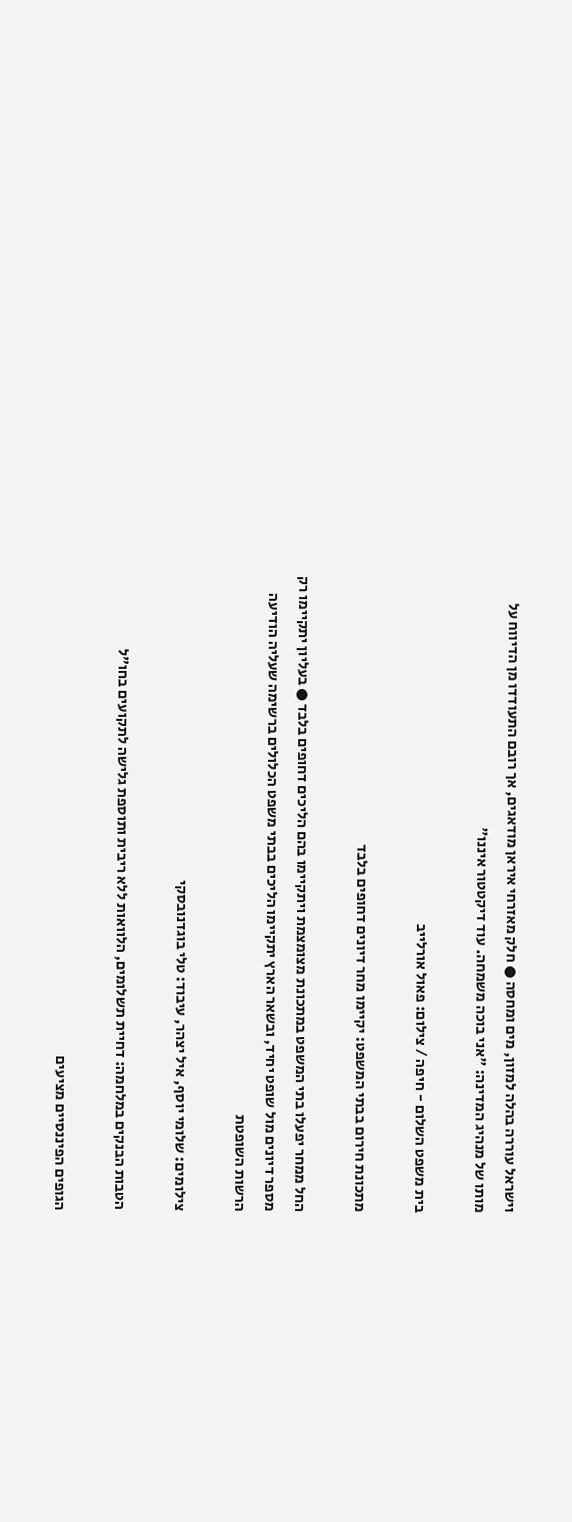וישראל עוררה בהלה למזון, מים ומחסה ● חלק מאזרחי איראן מודאגים, אך רובם התעודדו מן הדיווח על מותו של מנהיג המדינה: "אני בוכה משמחה. עוד דיקטטור איננו"

בית משפט השלום - חיפה / צילום: פאול אורלייב

מתכונת חירום בבתי המשפט: יקיימו מחר דיונים דחופים בלבד

החל ממחר יפעלו בתי המשפט במתכונת מצומצמת ויתקיימו בהם הליכים דחופים בלבד ● בעליון יתקיימו רק מספר דיונים מול שופט יחיד, ובשאר הארץ יתקיימו הליכים בבתי משפט הכלולים ברשימה שעליה הודיעה הרשות השופטת

צילומים: שלומי יוסף, איל יצהר, עיבוד: טלי בוגדנובסקי

הטבות הבנקים במלחמה: דחיית תשלומים, הלוואות ללא ריבית ותוספת גלישה לתקועים בחו"ל

הגופים הפיננסיים מציעים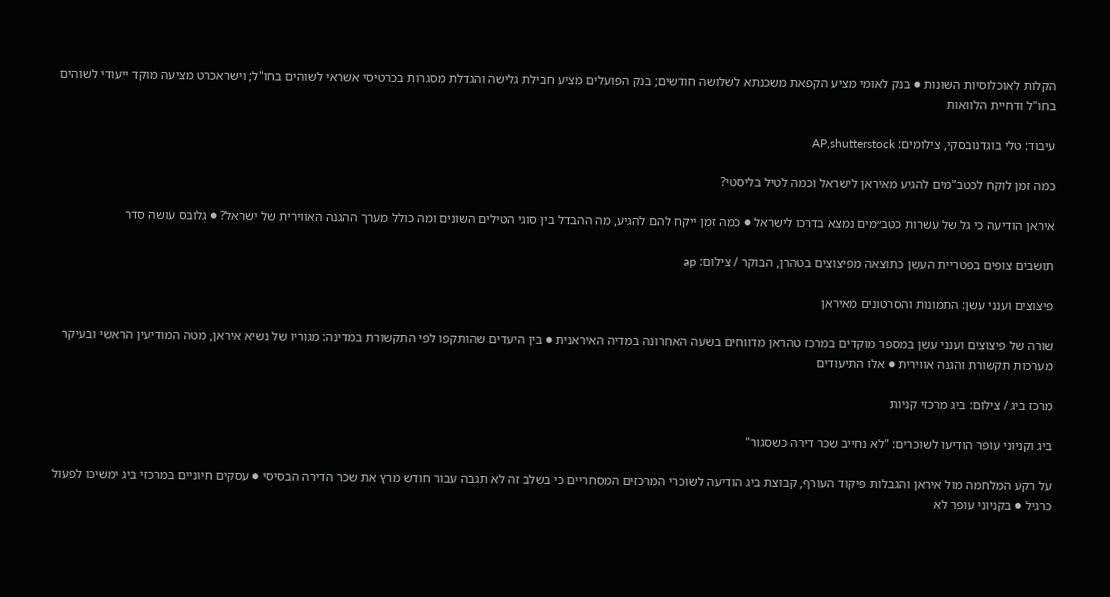הקלות לאוכלוסיות השונות ● בנק לאומי מציע הקפאת משכנתא לשלושה חודשים; בנק הפועלים מציע חבילת גלישה והגדלת מסגרות בכרטיסי אשראי לשוהים בחו"ל; וישראכרט מציעה מוקד ייעודי לשוהים בחו"ל ודחיית הלוואות

עיבוד: טלי בוגדנובסקי, צילומים: AP,shutterstock

כמה זמן לוקח לכטב"מים להגיע מאיראן לישראל וכמה לטיל בליסטי?

איראן הודיעה כי גל של עשרות כטב״מים נמצא בדרכו לישראל ● כמה זמן ייקח להם להגיע, מה ההבדל בין סוגי הטילים השונים ומה כולל מערך ההגנה האווירית של ישראל? ● גלובס עושה סדר

תושבים צופים בפטריית העשן כתוצאה מפיצוצים בטהרן, הבוקר / צילום: ap

פיצוצים וענני עשן: התמונות והסרטונים מאיראן

שורה של פיצוצים וענני עשן במספר מוקדים במרכז טהראן מדווחים בשעה האחרונה במדיה האיראנית ● בין היעדים שהותקפו לפי התקשורת במדינה: מגוריו של נשיא איראן, מטה המודיעין הראשי ובעיקר מערכות תקשורת והגנה אווירית ● אלו התיעודים

מרכז ביג / צילום: ביג מרכזי קניות

ביג וקניוני עופר הודיעו לשוכרים: "לא נחייב שכר דירה כשסגור"

על רקע המלחמה מול איראן והגבלות פיקוד העורף, קבוצת ביג הודיעה לשוכרי המרכזים המסחריים כי בשלב זה לא תגבה עבור חודש מרץ את שכר הדירה הבסיסי ● עסקים חיוניים במרכזי ביג ימשיכו לפעול כרגיל ● בקניוני עופר לא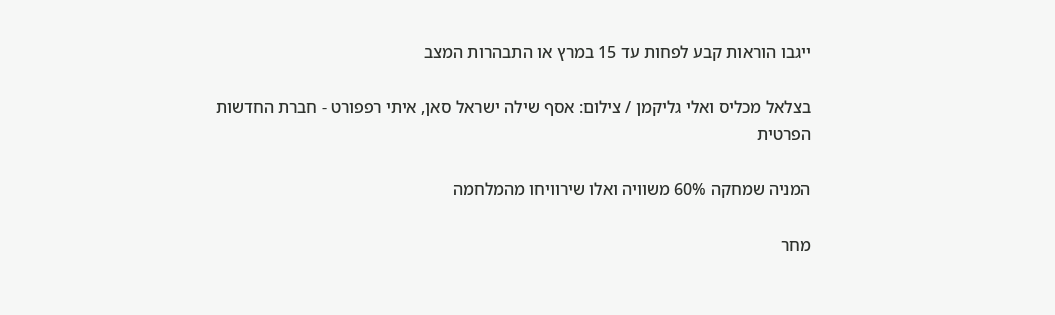ייגבו הוראות קבע לפחות עד 15 במרץ או התבהרות המצב

בצלאל מכליס ואלי גליקמן / צילום: אסף שילה ישראל סאן, איתי רפפורט - חברת החדשות הפרטית

המניה שמחקה 60% משוויה ואלו שירוויחו מהמלחמה

מחר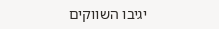יגיבו השווקים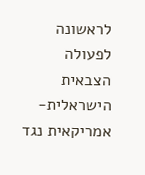לראשונה לפעולה הצבאית הישראלית-אמריקאית נגד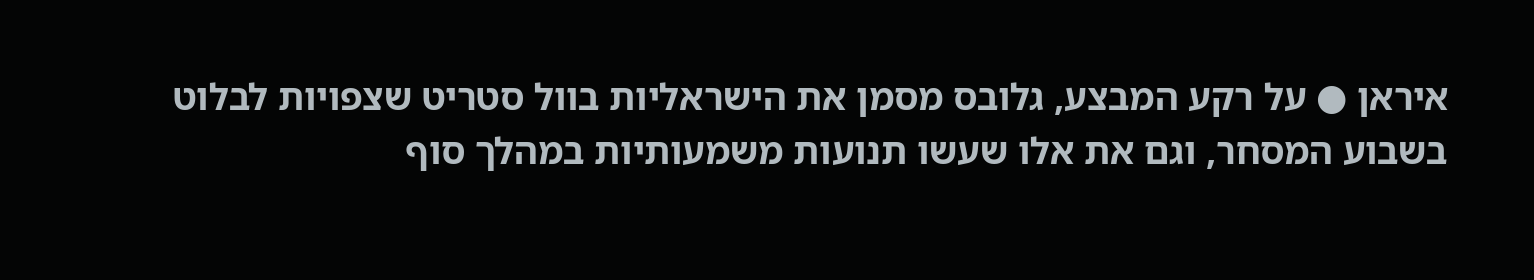איראן ● על רקע המבצע, גלובס מסמן את הישראליות בוול סטריט שצפויות לבלוט בשבוע המסחר, וגם את אלו שעשו תנועות משמעותיות במהלך סוף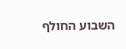השבוע החולף